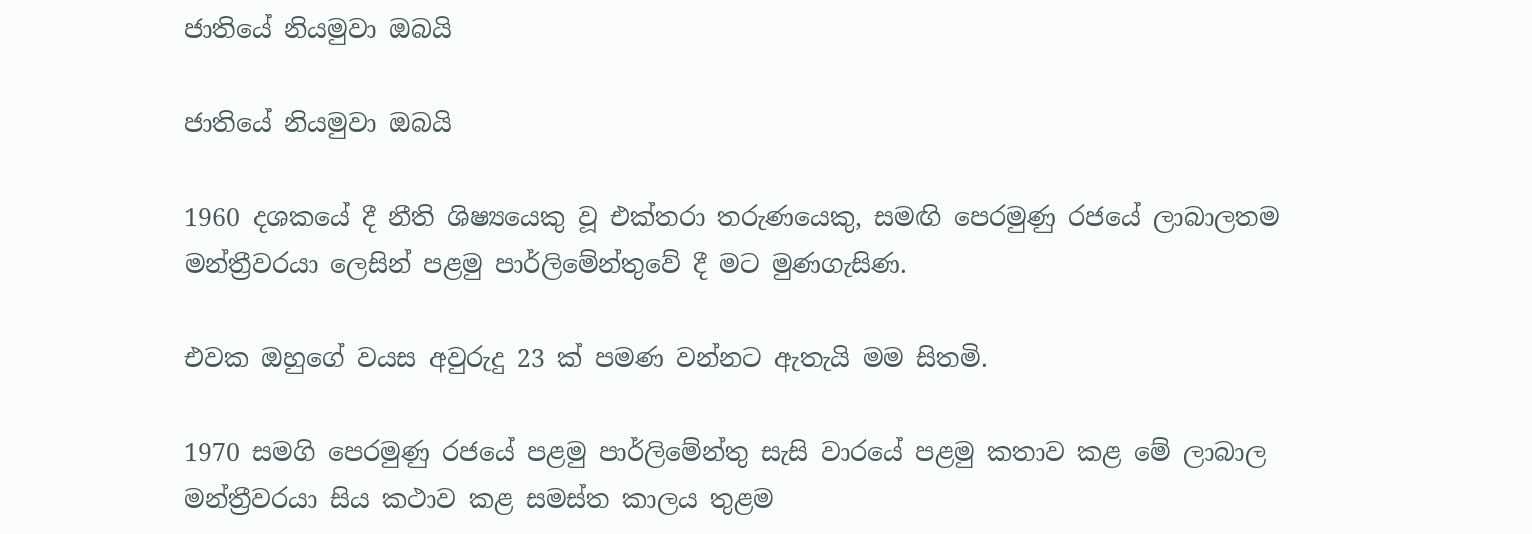ජාතියේ නියමුවා ඔබයි

ජාතියේ නියමුවා ඔබයි

1960 දශකයේ දී නීති ශිෂ්‍යයෙකු වූ එක්තරා තරුණයෙකු, සමඟි පෙරමුණු රජයේ ලාබාලතම මන්ත්‍රීවරයා ලෙසින් පළමු පාර්ලිමේන්තුවේ දී මට මුණගැසිණ.

එවක ඔහුගේ වයස අවුරුදු 23 ක් පමණ වන්නට ඇතැයි මම සිතමි.

1970 සමගි පෙරමුණු රජයේ පළමු පාර්ලිමේන්තු සැසි වාරයේ පළමු කතාව කළ මේ ලාබාල මන්ත්‍රීවරයා සිය කථාව කළ සමස්ත කාලය තුළම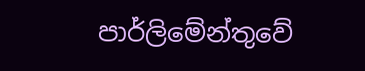පාර්ලිමේන්තුවේ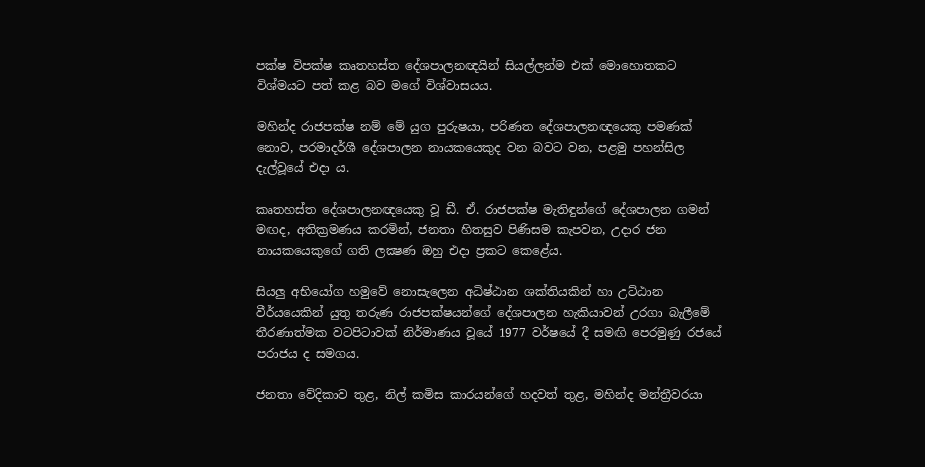පක්ෂ විපක්ෂ කෘතහස්ත දේශපාලනඥයින් සියල්ලන්ම එක් මොහොතකට විශ්මයට පත් කළ බව මගේ විශ්වාසයය.

මහින්ද රාජපක්ෂ නම් මේ යුග පුරුෂයා, පරිණත දේශපාලනඥයෙකු පමණක් නොව, පරමාදර්ශී දේශපාලන නායකයෙකුද වන බවට වන, පළමු පහන්සිල දැල්වූයේ එදා ය.

කෘතහස්ත දේශපාලනඥයෙකු වූ ඩී. ඒ. රාජපක්ෂ මැතිඳුන්ගේ දේශපාලන ගමන් මඟද, අතික්‍රමණය කරමින්, ජනතා හිතසුව පිණිසම කැපවන, උදාර ජන නායකයෙකුගේ ගති ලක්‍ෂණ ඔහු එදා ප්‍රකට කෙළේය.

සියලු අභියෝග හමුවේ නොසැලෙන අධිෂ්ඨාන ශක්තියකින් හා උට්ඨාන වීර්යයෙකින් යුතු තරුණ රාජපක්ෂයන්ගේ දේශපාලන හැකියාවන් උරගා බැලීමේ තීරණාත්මක වටපිටාවක් නිර්මාණය වූයේ 1977 වර්ෂයේ දී සමඟි පෙරමුණු රජයේ පරාජය ද සමගය.

ජනතා වේදිකාව තුළ, නිල් කමිස කාරයන්ගේ හදවත් තුළ, මහින්ද මන්ත්‍රීවරයා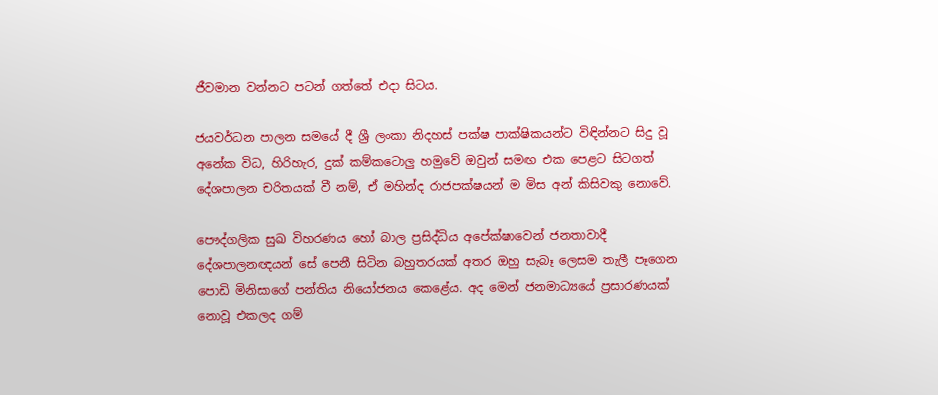ජීවමාන වන්නට පටන් ගත්තේ එදා සිටය.

ජයවර්ධන පාලන සමයේ දී ශ්‍රී ලංකා නිදහස් පක්ෂ පාක්ෂිකයන්ට විඳින්නට සිදු වූ අනේක විධ, හිරිහැර, දුක් කම්කටොලු හමුවේ ඔවුන් සමඟ එක පෙළට සිටගත් දේශපාලන චරිතයක් වී නම්, ඒ මහින්ද රාජපක්ෂයන් ම මිස අන් කිසිවකු නොවේ.

පෞද්ගලික සුඛ විහරණය හෝ බාල ප්‍රසිද්ධිය අපේක්ෂාවෙන් ජනතාවාදී දේශපාලනඥයන් සේ පෙනී සිටින බහුතරයක් අතර ඔහු සැබෑ ලෙසම තැලී පෑගෙන පොඩි මිනිසාගේ පන්තිය නියෝජනය කෙළේය. අද මෙන් ජනමාධ්‍යයේ ප්‍රසාරණයක් නොවූ එකලද ගම්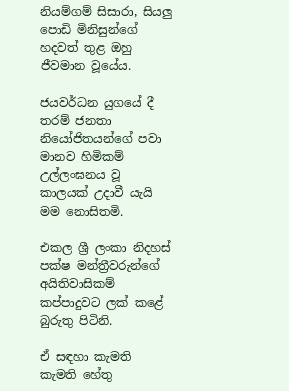නියම්ගම් සිසාරා, සියලු පොඩි මිනිසුන්ගේ හදවත් තුළ ඔහු ජීවමාන වූයේය.

ජයවර්ධන යුගයේ දී තරම් ජනතා නියෝජිතයන්ගේ පවා මානව හිමිකම් උල්ලංඝනය වූ කාලයක් උදාවී යැයි මම නොසිතමි.

එකල ශ්‍රී ලංකා නිදහස් පක්ෂ මන්ත්‍රීවරුන්ගේ අයිතිවාසිකම් කප්පාදුවට ලක් කළේ බුරුතු පිටිනි.

ඒ සඳහා කැමති කැමති හේතු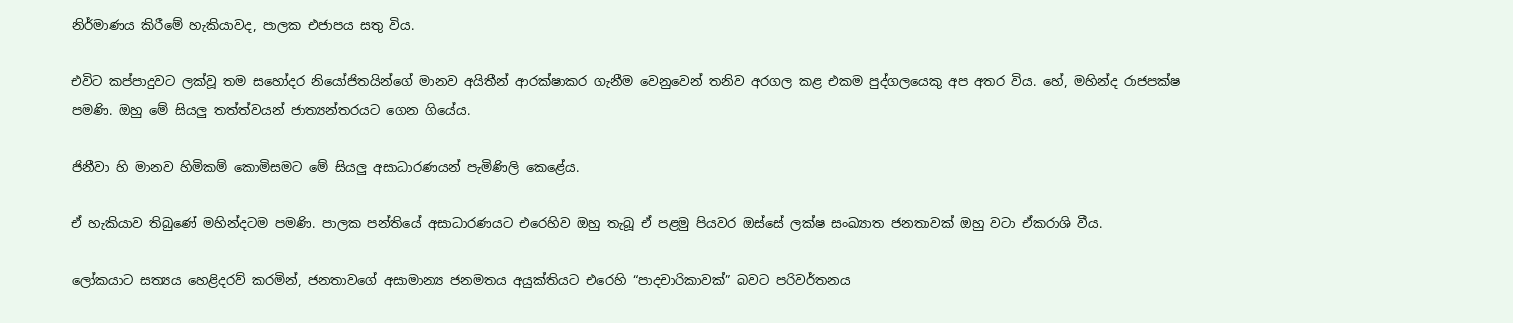නිර්මාණය කිරීමේ හැකියාවද, පාලක එජාපය සතු විය.

එවිට කප්පාදුවට ලක්වූ තම සහෝදර නියෝජිතයින්ගේ මානව අයිතීන් ආරක්ෂාකර ගැනීම වෙනුවෙන් තනිව අරගල කළ එකම පුද්ගලයෙකු අප අතර විය. හේ, මහින්ද රාජපක්ෂ පමණි. ඔහු මේ සියලු තත්ත්වයන් ජාත්‍යන්තරයට ගෙන ගියේය.

ජිනීවා හි මානව හිමිකම් කොමිසමට මේ සියලු අසාධාරණයන් පැමිණිලි කෙළේය.

ඒ හැකියාව තිබුණේ මහින්දටම පමණි. පාලක පන්තියේ අසාධාරණයට එරෙහිව ඔහු තැබූ ඒ පළමු පියවර ඔස්සේ ලක්ෂ සංඛ්‍යාත ජනතාවක් ඔහු වටා ඒකරාශි වීය.

ලෝකයාට සත්‍යය හෙළිදරව් කරමින්, ජනතාවගේ අසාමාන්‍ය ජනමතය අයුක්තියට එරෙහි “පාදචාරිකාවක්” බවට පරිවර්තනය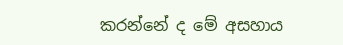කරන්නේ ද මේ අසහාය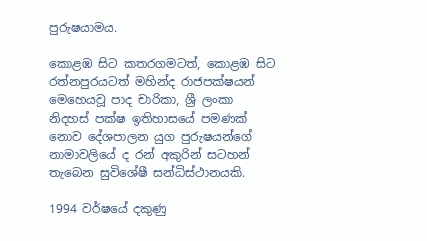පුරුෂයාමය.

කොළඹ සිට කතරගමටත්, කොළඹ සිට රත්නපුරයටත් මහින්ද රාජපක්ෂයන් මෙහෙයවූ පාද චාරිකා, ශ්‍රී ලංකා නිදහස් පක්ෂ ඉතිහාසයේ පමණක් නොව දේශපාලන යුග පුරුෂයන්ගේ නාමාවලියේ ද රන් අකුරින් සටහන් තැබෙන සුවිශේෂී සන්ධිස්ථානයකි.

1994 වර්ෂයේ දකුණු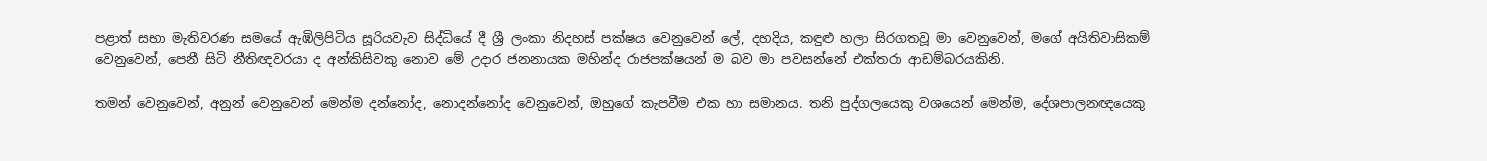පළාත් සභා මැතිවරණ සමයේ ඇඹිලිපිටිය සූරියවැව සිද්ධියේ දී ශ්‍රී ලංකා නිදහස් පක්ෂය වෙනුවෙන් ලේ, දහදිය, කඳුළු හලා සිරගතවූ මා වෙනුවෙන්, මගේ අයිතිවාසිකම් වෙනුවෙන්, පෙනී සිටි නීතිඥවරයා ද අන්කිසිවකු නොව මේ උදාර ජනනායක මහින්ද රාජපක්ෂයන් ම බව මා පවසන්නේ එක්තරා ආඩම්බරයකිනි.

තමන් වෙනුවෙන්, අනුන් වෙනුවෙන් මෙන්ම දන්නෝද, නොදන්නෝද වෙනුවෙන්, ඔහුගේ කැපවීම එක හා සමානය. තනි පුද්ගලයෙකු වශයෙන් මෙන්ම, දේශපාලනඥයෙකු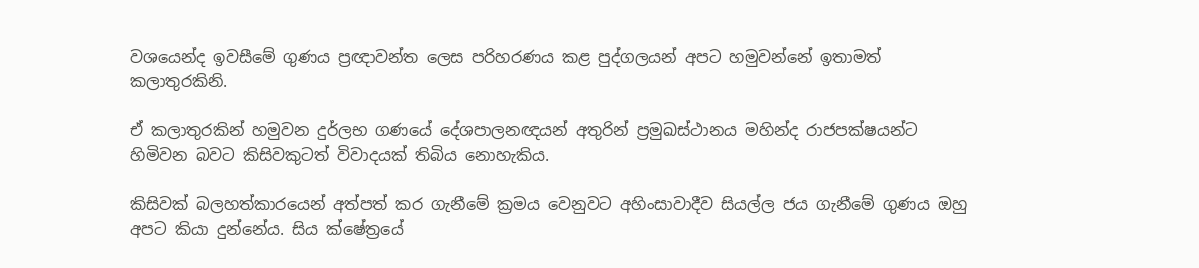වශයෙන්ද ඉවසීමේ ගුණය ප්‍රඥාවන්ත ලෙස පරිහරණය කළ පුද්ගලයන් අපට හමුවන්නේ ඉතාමත් කලාතුරකිනි.

ඒ කලාතුරකින් හමුවන දුර්ලභ ගණයේ දේශපාලනඥයන් අතුරින් ප්‍රමුඛස්ථානය මහින්ද රාජපක්ෂයන්ට හිමිවන බවට කිසිවකුටත් විවාදයක් තිබිය නොහැකිය.

කිසිවක් බලහත්කාරයෙන් අත්පත් කර ගැනීමේ ක්‍රමය වෙනුවට අහිංසාවාදීව සියල්ල ජය ගැනීමේ ගුණය ඔහු අපට කියා දුන්නේය. සිය ක්ෂේත්‍රයේ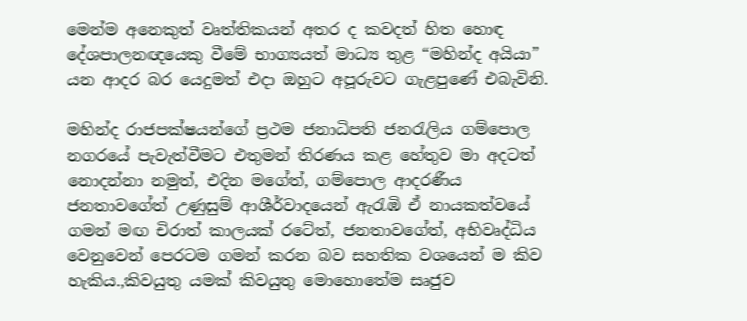මෙන්ම අනෙකුත් වෘත්තිකයන් අතර ද කවදත් හිත හොඳ දේශපාලනඥයෙකු වීමේ භාග්‍යයත් මාධ්‍ය තුළ “මහින්ද අයියා” යන ආදර බර යෙදුමත් එදා ඔහුට අපූරුවට ගැළපුණේ එබැවිනි.

මහින්ද රාජපක්ෂයන්ගේ ප්‍රථම ජනාධිපති ජනරැලිය ගම්පොල නගරයේ පැවැත්වීමට එතුමන් තිරණය කළ හේතුව මා අදටත් නොදන්නා නමුත්, එදින මගේත්, ගම්පොල ආදරණීය ජනතාවගේත් උණුසුම් ආශීර්වාදයෙන් ඇරැඹි ඒ නායකත්වයේ ගමන් මඟ චිරාත් කාලයක් රටේත්, ජනතාවගේත්, අභිවෘද්ධිය වෙනුවෙන් පෙරටම ගමන් කරන බව සහතික වශයෙන් ම කිව හැකිය.,කිවයුතු යමක් කිවයුතු මොහොතේම සෘජුව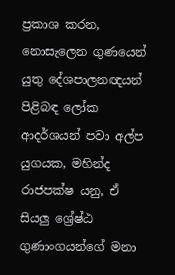ප්‍රකාශ කරන, නොසැලෙන ගුණයෙන් යුතු දේශපාලනඥයන් පිළිබඳ ලෝක ආදර්ශයන් පවා අල්ප යුගයක, මහින්ද රාජපක්ෂ යනු, ඒ සියලු ශ්‍රේෂ්ඨ ගුණාංගයන්ගේ මනා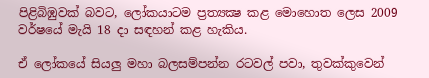පිළිබිඹුවක් බවට, ලෝකයාටම ප්‍රත්‍යක්‍ෂ කළ මොහොත ලෙස 2009 වර්ෂයේ මැයි 18 දා සඳහන් කළ හැකිය.

ඒ ලෝකයේ සියලු මහා බලසම්පන්න රටවල් පවා, තුවක්කුවෙන්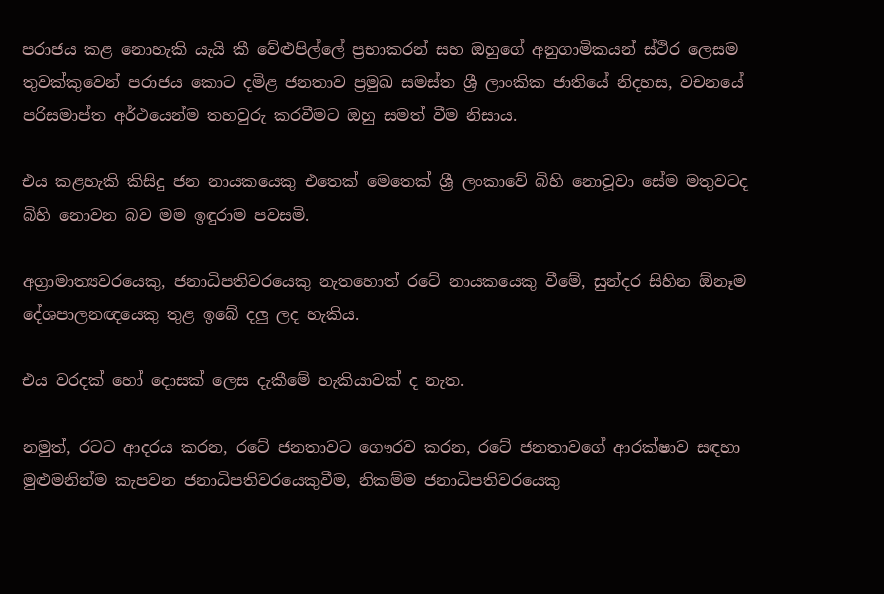පරාජය කළ නොහැකි යැයි කී වේළුපිල්ලේ ප්‍රභාකරන් සහ ඔහුගේ අනුගාමිකයන් ස්ථිර ලෙසම තුවක්කුවෙන් පරාජය කොට දමිළ ජනතාව ප්‍රමුඛ සමස්ත ශ්‍රී ලාංකික ජාතියේ නිදහස, වචනයේ පරිසමාප්ත අර්ථයෙන්ම තහවුරු කරවීමට ඔහු සමත් වීම නිසාය.

එය කළහැකි කිසිදු ජන නායකයෙකු එතෙක් මෙතෙක් ශ්‍රී ලංකාවේ බිහි නොවූවා සේම මතුවටද බිහි නොවන බව මම ඉඳුරාම පවසමි.

අග්‍රාමාත්‍යවරයෙකු, ජනාධිපතිවරයෙකු නැතහොත් රටේ නායකයෙකු වීමේ, සුන්දර සිහින ඕනෑම දේශපාලනඥයෙකු තුළ ඉබේ දලු ලද හැකිය.

එය වරදක් හෝ දොසක් ලෙස දැකීමේ හැකියාවක් ද නැත.

නමුත්, රටට ආදරය කරන, රටේ ජනතාවට ගෞරව කරන, රටේ ජනතාවගේ ආරක්ෂාව සඳහා මුළුමනින්ම කැපවන ජනාධිපතිවරයෙකුවීම, නිකම්ම ජනාධිපතිවරයෙකු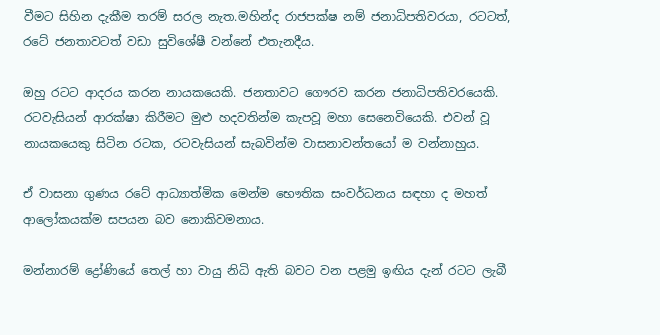වීමට සිහින දැකීම තරම් සරල නැත.මහින්ද රාජපක්ෂ නම් ජනාධිපතිවරයා, රටටත්, රටේ ජනතාවටත් වඩා සුවිශේෂී වන්නේ එතැනදීය.

ඔහු රටට ආදරය කරන නායකයෙකි. ජනතාවට ගෞරව කරන ජනාධිපතිවරයෙකි. රටවැසියන් ආරක්ෂා කිරීමට මුළු හදවතින්ම කැපවූ මහා සෙනෙවියෙකි. එවන් වූ නායකයෙකු සිටින රටක, රටවැසියන් සැබවින්ම වාසනාවන්තයෝ ම වන්නාහුය.

ඒ වාසනා ගුණය රටේ ආධ්‍යාත්මික මෙන්ම භෞතික සංවර්ධනය සඳහා ද මහත් ආලෝකයක්ම සපයන බව නොකිවමනාය.

මන්නාරම් ද්‍රෝණියේ තෙල් හා වායු නිධි ඇති බවට වන පළමු ඉඟිය දැන් රටට ලැබී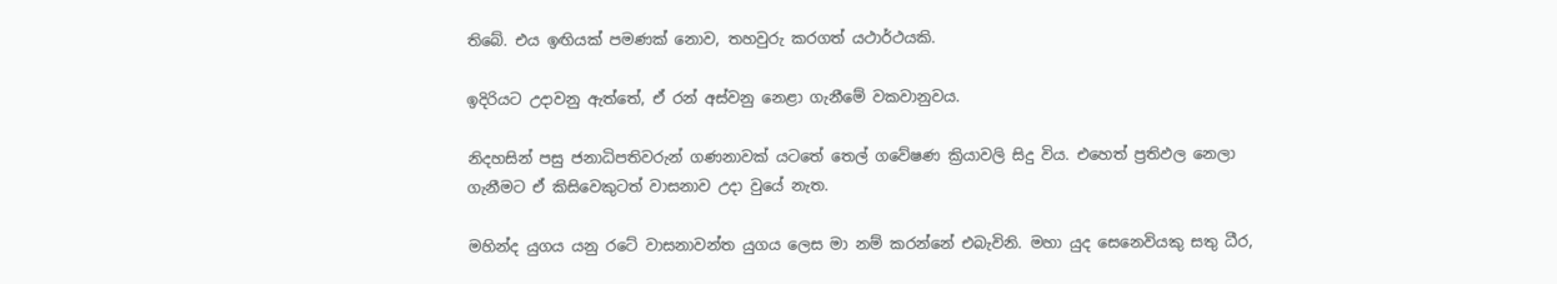තිබේ. එය ඉඟියක් පමණක් නොව, තහවුරු කරගත් යථාර්ථයකි.

ඉදිරියට උදාවනු ඇත්තේ, ඒ රන් අස්වනු නෙළා ගැනීමේ වකවානුවය.

නිදහසින් පසු ජනාධිපතිවරුන් ගණනාවක් යටතේ තෙල් ගවේෂණ ක්‍රියාවලි සිදු විය. එහෙත් ප්‍රතිඵල නෙලා ගැනීමට ඒ කිසිවෙකුටත් වාසනාව උදා වුයේ නැත.

මහින්ද යුගය යනු රටේ වාසනාවන්ත යුගය ලෙස මා නම් කරන්නේ එබැවිනි. මහා යුද සෙනෙවියකු සතු ධීර,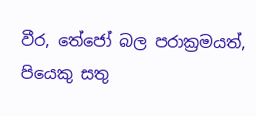වීර, තේජෝ බල පරාක්‍රමයත්, පියෙකු සතු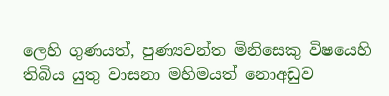ලෙහි ගුණයත්, පුණ්‍යවන්ත මිනිසෙකු විෂයෙහි තිබිය යුතු වාසනා මහිමයත් නොඅඩුව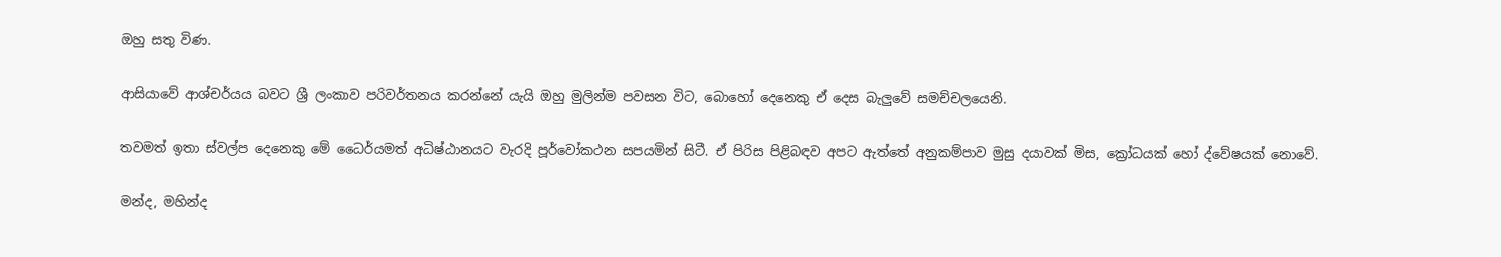ඔහු සතු විණ.

ආසියාවේ ආශ්චර්යය බවට ශ්‍රී ලංකාව පරිවර්තනය කරන්නේ යැයි ඔහු මුලින්ම පවසන විට, බොහෝ දෙනෙකු ඒ දෙස බැලුවේ සමච්චලයෙනි.

තවමත් ඉතා ස්වල්ප දෙනෙකු මේ ධෛර්යමත් අධිෂ්ඨානයට වැරදි පූර්වෝකථන සපයමින් සිටී. ඒ පිරිස පිළිබඳව අපට ඇත්තේ අනුකම්පාව මුසු දයාවක් මිස, ක්‍රෝධයක් හෝ ද්වේෂයක් නොවේ.

මන්ද, මහින්ද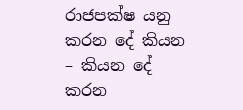රාජපක්ෂ යනු කරන දේ කියන – කියන දේ කරන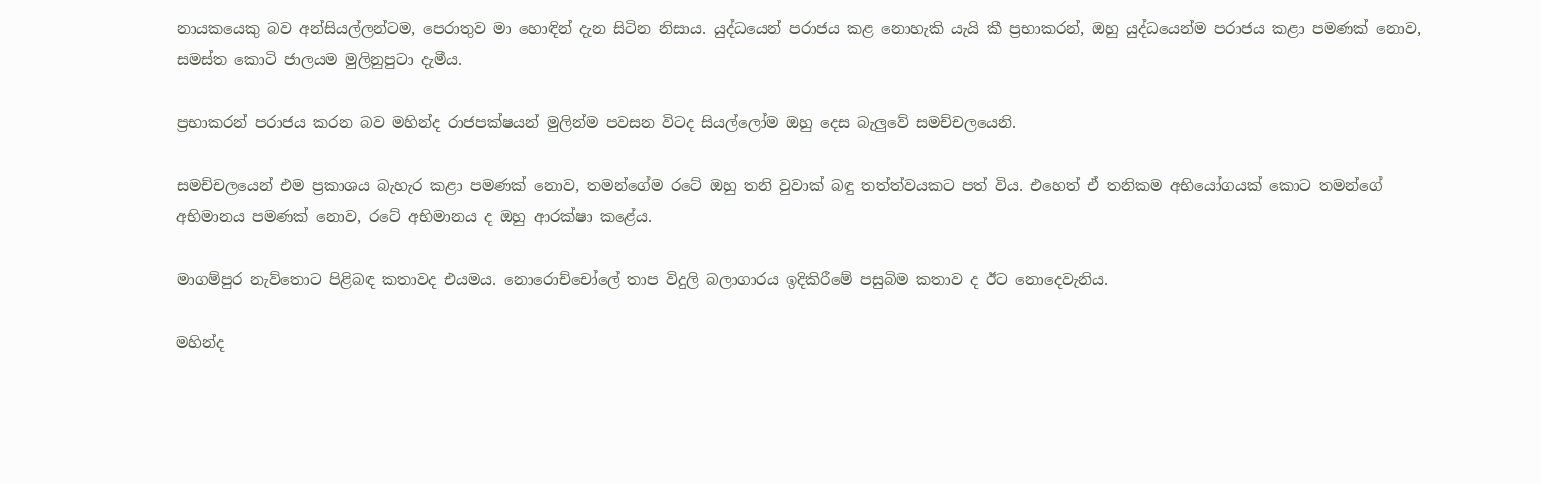නායකයෙකු බව අන්සියල්ලන්ටම, පෙරාතුව මා හොඳින් දැන සිටින නිසාය. යුද්ධයෙන් පරාජය කළ නොහැකි යැයි කී ප්‍රභාකරන්, ඔහු යුද්ධයෙන්ම පරාජය කළා පමණක් නොව, සමස්ත කොටි ජාලයම මුලිනුපුටා දැමීය.

ප්‍රභාකරන් පරාජය කරන බව මහින්ද රාජපක්ෂයන් මුලින්ම පවසන විටද සියල්ලෝම ඔහු දෙස බැලුවේ සමච්චලයෙනි.

සමච්චලයෙන් එම ප්‍රකාශය බැහැර කළා පමණක් නොව, තමන්ගේම රටේ ඔහු තනි වුවාක් බඳු තත්ත්වයකට පත් විය. එහෙත් ඒ තනිකම අභියෝගයක් කොට තමන්ගේ අභිමානය පමණක් නොව, රටේ අභිමානය ද ඔහු ආරක්ෂා කළේය.

මාගම්පුර නැව්තොට පිළිබඳ කතාවද එයමය. නොරොච්චෝලේ තාප විදුලි බලාගාරය ඉදිකිරීමේ පසුබිම කතාව ද ඊට නොදෙවැනිය.

මහින්ද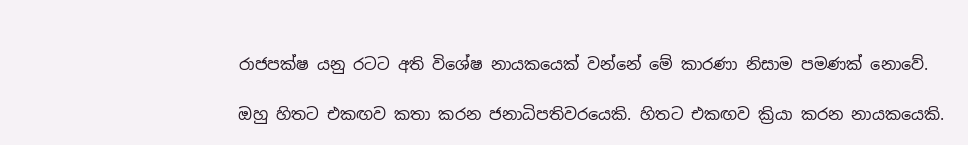රාජපක්ෂ යනු රටට අති විශේෂ නායකයෙක් වන්නේ මේ කාරණා නිසාම පමණක් නොවේ.

ඔහු හිතට එකඟව කතා කරන ජනාධිපතිවරයෙකි. හිතට එකඟව ක්‍රියා කරන නායකයෙකි.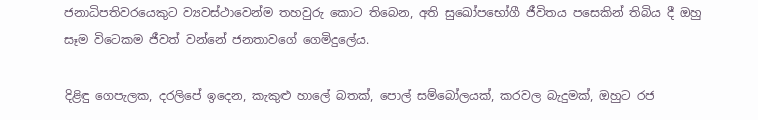ජනාධිපතිවරයෙකුට ව්‍යවස්ථාවෙන්ම තහවුරු කොට තිබෙන, අති සුඛෝපභෝගී ජීවිතය පසෙකින් තිබිය දී ඔහු සෑම විටෙකම ජීවත් වන්නේ ජනතාවගේ ගෙමිදුලේය.

දිළිඳු ගෙපැලක, දරලිපේ ඉදෙන, කැකුළු හාලේ බතක්, පොල් සම්බෝලයක්, කරවල බැදුමක්, ඔහුට රජ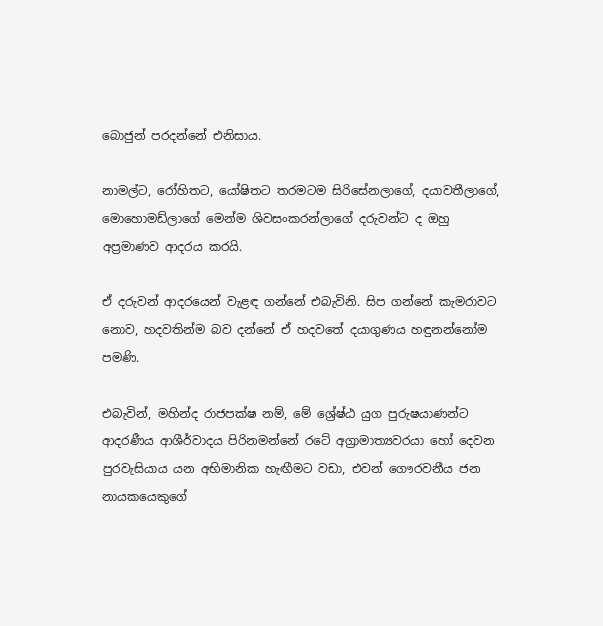බොජුන් පරදන්නේ එනිසාය.

නාමල්ට, රෝහිතට, යෝෂිතට තරමටම සිරිසේනලාගේ, දයාවතීලාගේ, මොහොමඩ්ලාගේ මෙන්ම ශිවසංකරන්ලාගේ දරුවන්ට ද ඔහු අප්‍රමාණව ආදරය කරයි.

ඒ දරුවන් ආදරයෙන් වැළඳ ගන්නේ එබැවිනි. සිප ගන්නේ කැමරාවට නොව, හදවතින්ම බව දන්නේ ඒ හදවතේ දයාගුණය හඳුනන්නෝම පමණි.

එබැවින්, මහින්ද රාජපක්ෂ නම්, මේ ශ්‍රේෂ්ඨ යුග පුරුෂයාණන්ට ආදරණීය ආශීර්වාදය පිරිනමන්නේ රටේ අග්‍රාමාත්‍යවරයා හෝ දෙවන පුරවැසියාය යන අභිමානික හැඟීමට වඩා, එවන් ගෞරවනීය ජන නායකයෙකුගේ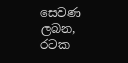සෙවණ ලබන, රටක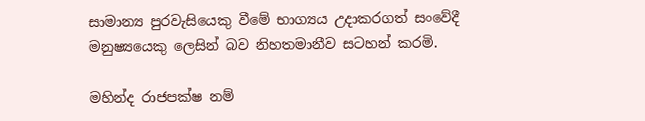සාමාන්‍ය පුරවැසියෙකු වීමේ භාග්‍යය උදාකරගත් සංවේදී මනුෂ්‍යයෙකු ලෙසින් බව නිහතමානීව සටහන් කරමි.

මහින්ද රාජපක්ෂ නම්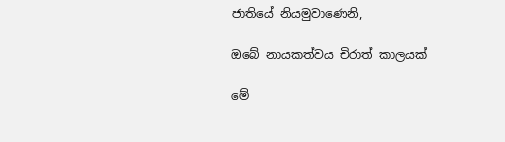ජාතියේ නියමුවාණෙනි,

ඔබේ නායකත්වය චිරාත් කාලයක්

මේ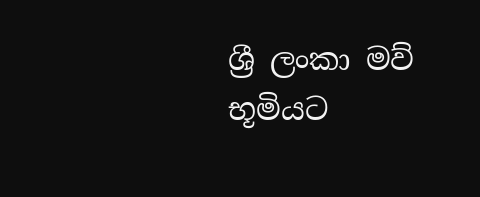ශ්‍රී ලංකා මව් භූමියට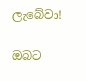ලැබේවා!

ඔබට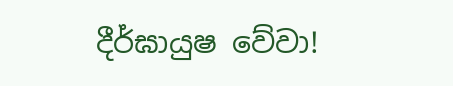දීර්ඝායුෂ වේවා!